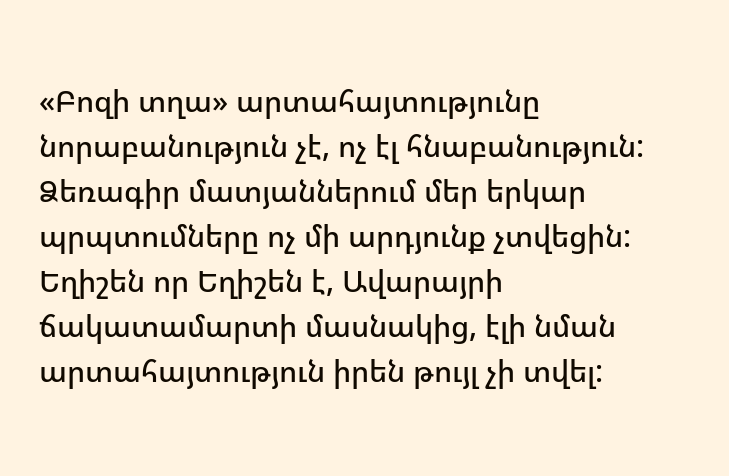«Բոզի տղա» արտահայտությունը նորաբանություն չէ, ոչ էլ հնաբանություն: Ձեռագիր մատյաններում մեր երկար պրպտումները ոչ մի արդյունք չտվեցին: Եղիշեն որ Եղիշեն է, Ավարայրի ճակատամարտի մասնակից, էլի նման արտահայտություն իրեն թույլ չի տվել: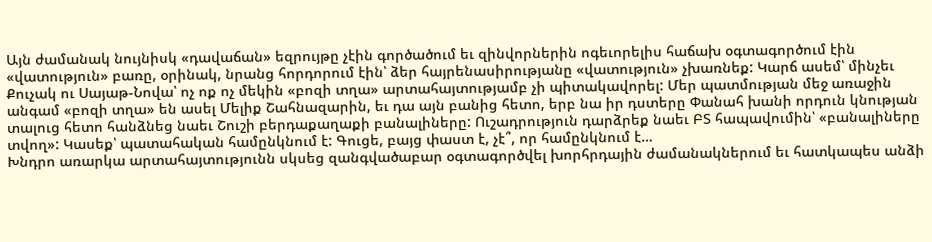Այն ժամանակ նույնիսկ «դավաճան» եզրույթը չէին գործածում եւ զինվորներին ոգեւորելիս հաճախ օգտագործում էին «վատություն» բառը, օրինակ, նրանց հորդորում էին՝ ձեր հայրենասիրությանը «վատություն» չխառնեք: Կարճ ասեմ՝ մինչեւ Քուչակ ու Սայաթ-Նովա՝ ոչ ոք ոչ մեկին «բոզի տղա» արտահայտությամբ չի պիտակավորել: Մեր պատմության մեջ առաջին անգամ «բոզի տղա» են ասել Մելիք Շահնազարին, եւ դա այն բանից հետո, երբ նա իր դստերը Փանահ խանի որդուն կնության տալուց հետո հանձնեց նաեւ Շուշի բերդաքաղաքի բանալիները: Ուշադրություն դարձրեք նաեւ ԲՏ հապավումին՝ «բանալիները տվող»: Կասեք՝ պատահական համընկնում է: Գուցե, բայց փաստ է, չէ՞, որ համընկնում է…
Խնդրո առարկա արտահայտությունն սկսեց զանգվածաբար օգտագործվել խորհրդային ժամանակներում եւ հատկապես անձի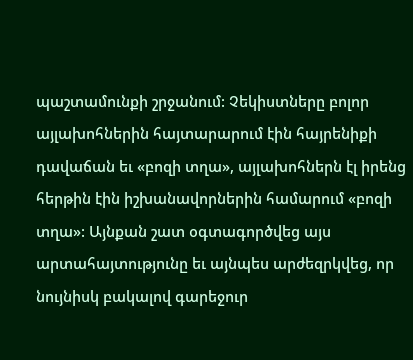պաշտամունքի շրջանում: Չեկիստները բոլոր այլախոհներին հայտարարում էին հայրենիքի դավաճան եւ «բոզի տղա», այլախոհներն էլ իրենց հերթին էին իշխանավորներին համարում «բոզի տղա»: Այնքան շատ օգտագործվեց այս արտահայտությունը եւ այնպես արժեզրկվեց, որ նույնիսկ բակալով գարեջուր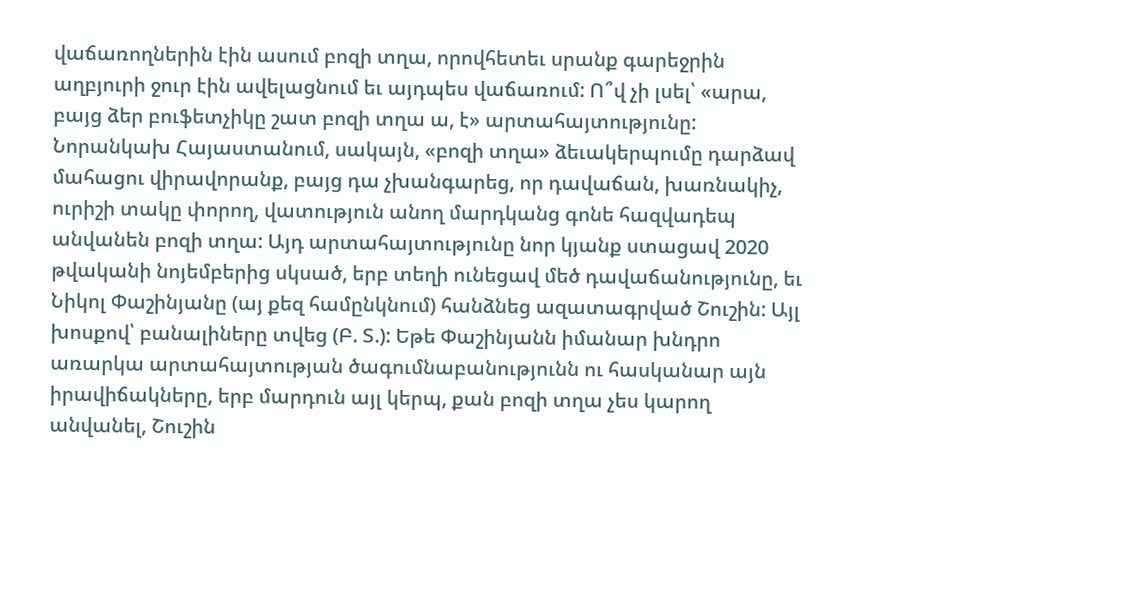վաճառողներին էին ասում բոզի տղա, որովհետեւ սրանք գարեջրին աղբյուրի ջուր էին ավելացնում եւ այդպես վաճառում: Ո՞վ չի լսել՝ «արա, բայց ձեր բուֆետչիկը շատ բոզի տղա ա, է» արտահայտությունը:
Նորանկախ Հայաստանում, սակայն, «բոզի տղա» ձեւակերպումը դարձավ մահացու վիրավորանք, բայց դա չխանգարեց, որ դավաճան, խառնակիչ, ուրիշի տակը փորող, վատություն անող մարդկանց գոնե հազվադեպ անվանեն բոզի տղա: Այդ արտահայտությունը նոր կյանք ստացավ 2020 թվականի նոյեմբերից սկսած, երբ տեղի ունեցավ մեծ դավաճանությունը, եւ Նիկոլ Փաշինյանը (այ քեզ համընկնում) հանձնեց ազատագրված Շուշին: Այլ խոսքով՝ բանալիները տվեց (Բ. Տ.): Եթե Փաշինյանն իմանար խնդրո առարկա արտահայտության ծագումնաբանությունն ու հասկանար այն իրավիճակները, երբ մարդուն այլ կերպ, քան բոզի տղա չես կարող անվանել, Շուշին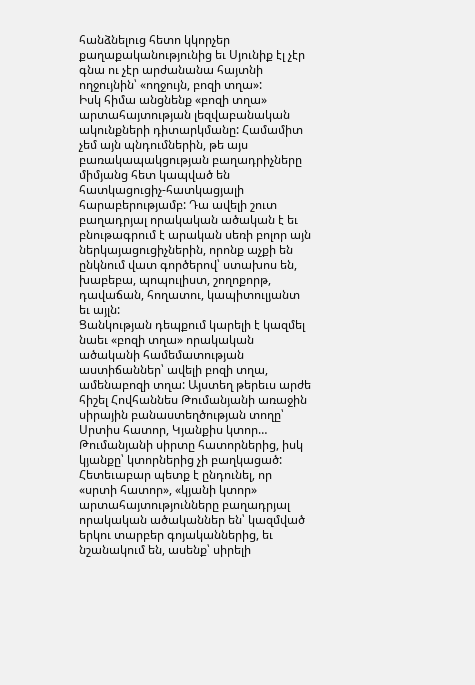հանձնելուց հետո կկորչեր քաղաքականությունից եւ Սյունիք էլ չէր գնա ու չէր արժանանա հայտնի ողջույնին՝ «ողջույն, բոզի տղա»:
Իսկ հիմա անցնենք «բոզի տղա» արտահայտության լեզվաբանական ակունքների դիտարկմանը: Համամիտ չեմ այն պնդումներին, թե այս բառակապակցության բաղադրիչները միմյանց հետ կապված են հատկացուցիչ-հատկացյալի հարաբերությամբ: Դա ավելի շուտ բաղադրյալ որակական ածական է եւ բնութագրում է արական սեռի բոլոր այն ներկայացուցիչներին, որոնք աչքի են ընկնում վատ գործերով՝ ստախոս են, խաբեբա, պոպուլիստ, շողոքորթ, դավաճան, հողատու, կապիտուլյանտ եւ այլն:
Ցանկության դեպքում կարելի է կազմել նաեւ «բոզի տղա» որակական ածականի համեմատության աստիճաններ՝ ավելի բոզի տղա, ամենաբոզի տղա: Այստեղ թերեւս արժե հիշել Հովհաննես Թումանյանի առաջին սիրային բանաստեղծության տողը՝ Սրտիս հատոր, Կյանքիս կտոր… Թումանյանի սիրտը հատորներից, իսկ կյանքը՝ կտորներից չի բաղկացած: Հետեւաբար պետք է ընդունել, որ «սրտի հատոր», «կյանի կտոր» արտահայտությունները բաղադրյալ որակական ածականներ են՝ կազմված երկու տարբեր գոյականներից, եւ նշանակում են, ասենք՝ սիրելի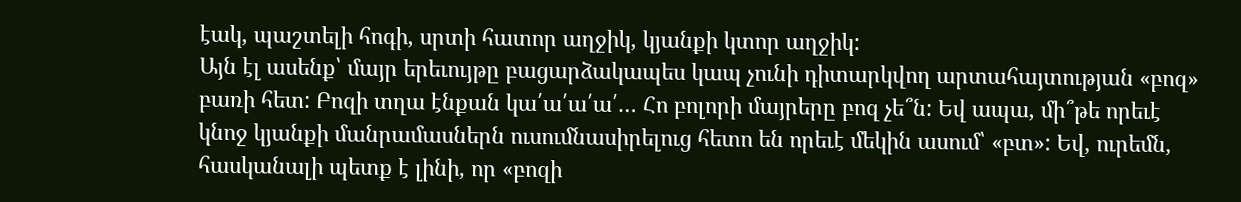էակ, պաշտելի հոգի, սրտի հատոր աղջիկ, կյանքի կտոր աղջիկ:
Այն էլ ասենք՝ մայր երեւույթը բացարձակապես կապ չունի դիտարկվող արտահայտության «բոզ» բառի հետ: Բոզի տղա էնքան կա՛ա՛ա՛ա՛… Հո բոլորի մայրերը բոզ չե՞ն: Եվ ապա, մի՞թե որեւէ կնոջ կյանքի մանրամասներն ուսումնասիրելուց հետո են որեւէ մեկին ասում՝ «բտ»: Եվ, ուրեմն, հասկանալի պետք է լինի, որ «բոզի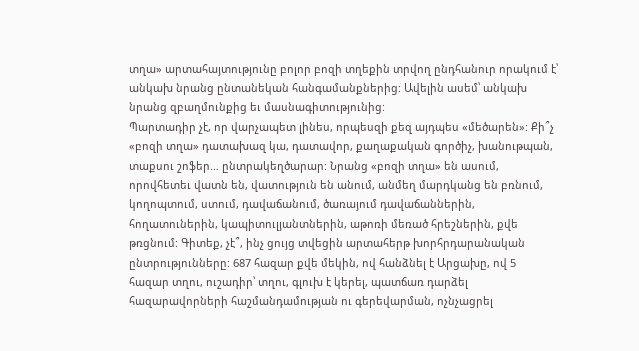տղա» արտահայտությունը բոլոր բոզի տղեքին տրվող ընդհանուր որակում է՝ անկախ նրանց ընտանեկան հանգամանքներից: Ավելին ասեմ՝ անկախ նրանց զբաղմունքից եւ մասնագիտությունից:
Պարտադիր չէ, որ վարչապետ լինես, որպեսզի քեզ այդպես «մեծարեն»: Քի՞չ «բոզի տղա» դատախազ կա, դատավոր, քաղաքական գործիչ, խանութպան, տաքսու շոֆեր… ընտրակեղծարար: Նրանց «բոզի տղա» են ասում, որովհետեւ վատն են, վատություն են անում, անմեղ մարդկանց են բռնում, կողոպտում, ստում, դավաճանում, ծառայում դավաճաններին, հողատուներին, կապիտուլյանտներին, աթոռի մեռած հրեշներին, քվե թռցնում: Գիտեք, չէ՞, ինչ ցույց տվեցին արտահերթ խորհրդարանական ընտրությունները: 687 հազար քվե մեկին, ով հանձնել է Արցախը, ով 5 հազար տղու, ուշադիր՝ տղու, գլուխ է կերել, պատճառ դարձել հազարավորների հաշմանդամության ու գերեվարման, ոչնչացրել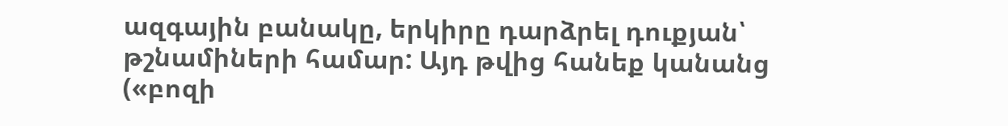ազգային բանակը, երկիրը դարձրել դուքյան՝ թշնամիների համար: Այդ թվից հանեք կանանց («բոզի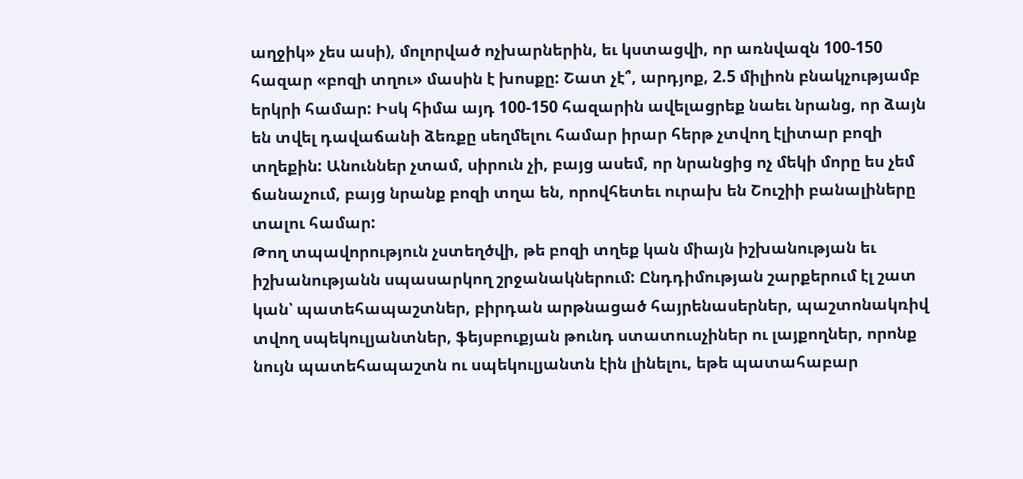աղջիկ» չես ասի), մոլորված ոչխարներին, եւ կստացվի, որ առնվազն 100-150 հազար «բոզի տղու» մասին է խոսքը: Շատ չէ՞, արդյոք, 2.5 միլիոն բնակչությամբ երկրի համար: Իսկ հիմա այդ 100-150 հազարին ավելացրեք նաեւ նրանց, որ ձայն են տվել դավաճանի ձեռքը սեղմելու համար իրար հերթ չտվող էլիտար բոզի տղեքին: Անուններ չտամ, սիրուն չի, բայց ասեմ, որ նրանցից ոչ մեկի մորը ես չեմ ճանաչում, բայց նրանք բոզի տղա են, որովհետեւ ուրախ են Շուշիի բանալիները տալու համար:
Թող տպավորություն չստեղծվի, թե բոզի տղեք կան միայն իշխանության եւ իշխանությանն սպասարկող շրջանակներում: Ընդդիմության շարքերում էլ շատ կան՝ պատեհապաշտներ, բիրդան արթնացած հայրենասերներ, պաշտոնակռիվ տվող սպեկուլյանտներ, ֆեյսբուքյան թունդ ստատուսչիներ ու լայքողներ, որոնք նույն պատեհապաշտն ու սպեկուլյանտն էին լինելու, եթե պատահաբար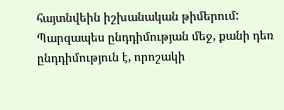հայտնվեին իշխանական թիմերում: Պարզապես ընդդիմության մեջ, քանի դեռ ընդդիմություն է, որոշակի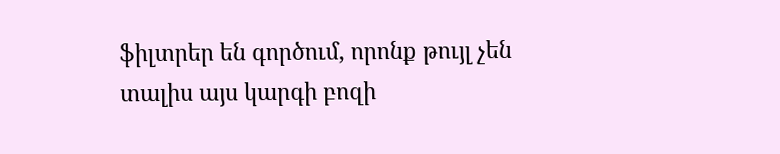ֆիլտրեր են գործում, որոնք թույլ չեն տալիս այս կարգի բոզի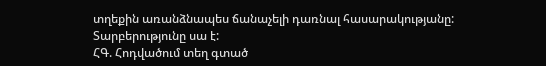տղեքին առանձնապես ճանաչելի դառնալ հասարակությանը: Տարբերությունը սա է:
ՀԳ. Հոդվածում տեղ գտած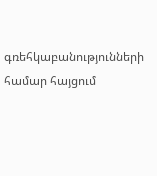գռեհկաբանությունների համար հայցում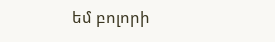եմ բոլորի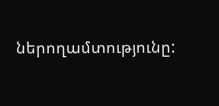ներողամտությունը: